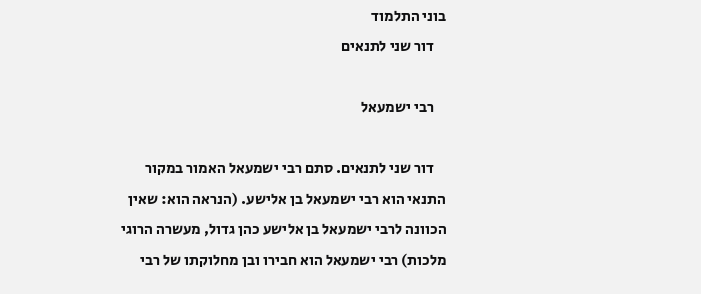בוני התלמוד
    דור שני לתנאים

    רבי ישמעאל

    דור שני לתנאים. סתם רבי ישמעאל האמור במקור התנאי הוא רבי ישמעאל בן אלישע. (הנראה הוא: שאין הכוונה לרבי ישמעאל בן אלישע כהן גדול, מעשרה הרוגי מלכות) רבי ישמעאל הוא חבירו ובן מחלוקתו של רבי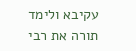עקיבא ולימד תורה את רבי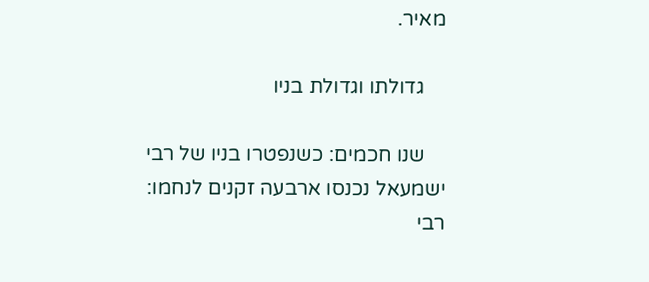מאיר.

    גדולתו וגדולת בניו

    שנו חכמים: כשנפטרו בניו של רבי ישמעאל נכנסו ארבעה זקנים לנחמו: רבי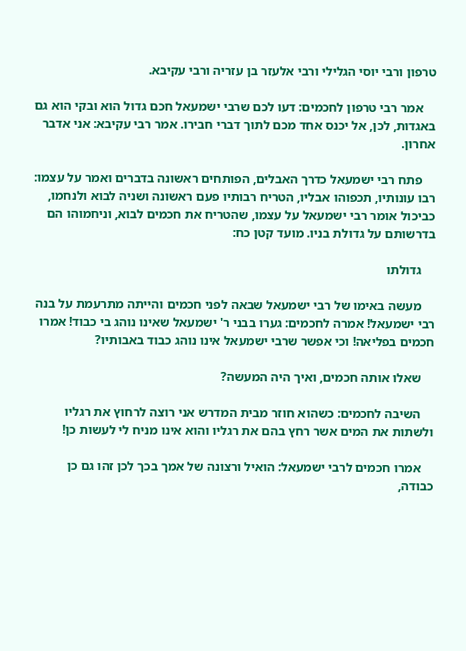טרפון ורבי יוסי הגלילי ורבי אלעזר בן עזריה ורבי עקיבא.

    אמר רבי טרפון לחכמים: דעו לכם שרבי ישמעאל חכם גדול הוא ובקי הוא גם באגדות, לכן, אל יכנס אחד מכם לתוך דברי חבירו. אמר רבי עקיבא: אני אדבר אחרון.

    פתח רבי ישמעאל כדרך האבלים, הפותחים ראשונה בדברים ואמר על עצמו: רבו עונותיו, תכפוהו אבליו, הטריח רבותיו פעם ראשונה ושניה לבוא ולנחמו, כביכול אומר רבי ישמעאל על עצמו, שהטריח את חכמים לבוא, וניחמוהו הם בדרשותם על גדולת בניו. מועד קטן כח:

    גדולתו

    מעשה באימו של רבי ישמעאל שבאה לפני חכמים והייתה מתרעמת על בנה רבי ישמעאל! אמרה לחכמים: גערו בבני ר' ישמעאל שאינו נוהג בי כבוד! אמרו חכמים בפליאה! וכי אפשר שרבי ישמעאל אינו נוהג כבוד באבותיו?

    שאלו אותה חכמים, ואיך היה המעשה?

    השיבה לחכמים: כשהוא חוזר מבית המדרש אני רוצה לרחוץ את רגליו ולשתות את המים אשר רחץ בהם את רגליו והוא אינו מניח לי לעשות כן!

    אמרו חכמים לרבי ישמעאל: הואיל ורצונה של אמך בכך לכן זהו גם כן כבודה,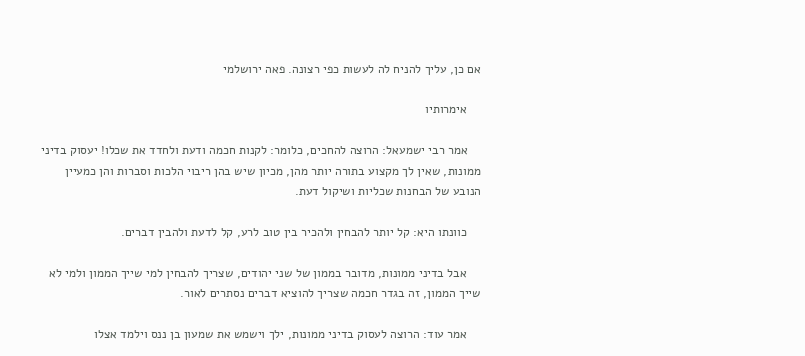אם כן, עליך להניח לה לעשות כפי רצונה. פאה ירושלמי

    אימרותיו

    אמר רבי ישמעאל: הרוצה להחכים, כלומר: לקנות חכמה ודעת ולחדד את שכלו! יעסוק בדיני ממונות, שאין לך מקצוע בתורה יותר מהן, מכיון שיש בהן ריבוי הלכות וסברות והן כמעיין הנובע של הבחנות שכליות ושיקול דעת.

    כוונתו היא: קל יותר להבחין ולהכיר בין טוב לרע, קל לדעת ולהבין דברים.

    אבל בדיני ממונות, מדובר בממון של שני יהודים, שצריך להבחין למי שייך הממון ולמי לא שייך הממון, זה בגדר חכמה שצריך להוציא דברים נסתרים לאור.

    אמר עוד: הרוצה לעסוק בדיני ממונות, ילך וישמש את שמעון בן ננס וילמד אצלו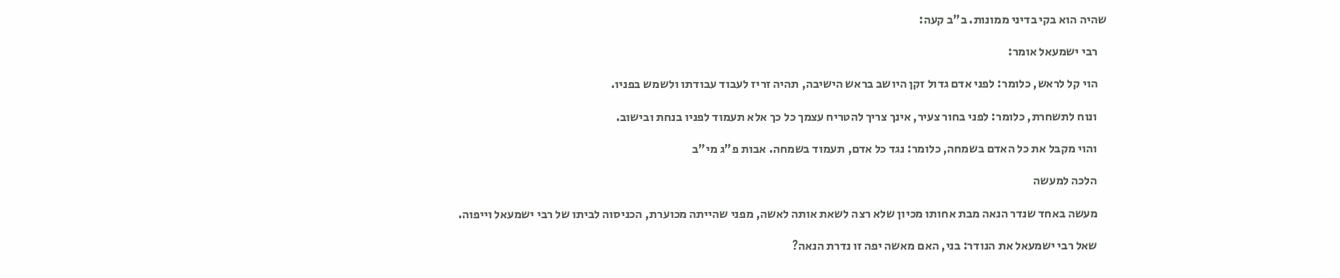שהיה הוא בקי בדיני ממונות. ב"ב קעה:

    רבי ישמעאל אומר:

    הוי קל לראש, כלומר: לפני אדם גדול זקן היושב בראש הישיבה, תהיה זריז לעבוד עבודתו ולשמש בפניו.

    ונוח לתשחרת, כלומר: לפני בחור צעיר, אינך צריך להטריח עצמך כל כך אלא תעמוד לפניו בנחת ובישוב.

    והוי מקבל את כל האדם בשמחה, כלומר: נגד כל אדם, תעמוד בשמחה. אבות פ"ג מי"ב

    הלכה למעשה

    מעשה באחד שנדר הנאה מבת אחותו מכיון שלא רצה לשאת אותה לאשה, מפני שהייתה מכוערת, הכניסוה לביתו של רבי ישמעאל וייפוה.

    שאל רבי ישמעאל את הנודר: בני, האם מאשה יפה זו נדרת הנאה?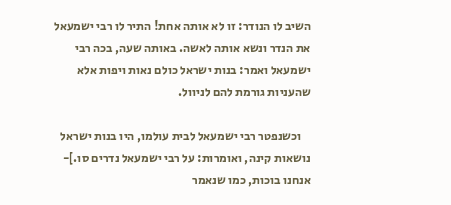השיב לו הנודר: זו לא אותה אחת! התיר לו רבי ישמעאל את הנדר ונשא אותה לאשה. באותה שעה, בכה רבי ישמעאל ואמר: בנות ישראל כולם נאות ויפות אלא שהעניות גורמת להם לניוול.

    וכשנפטר רבי ישמעאל לבית עולמו, היו בנות ישראל נושאות קינה, ואומרות: על רבי ישמעאל נדרים סו.]- אנחנו בוכות, כמו שנאמר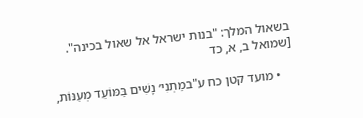בשאול המלך: "בנות ישראל אל שאול בכינה". [שמואל ב, א, כד

    • מועד קטן כח ע"במַתְנִי׳ נָשִׁים בַּמּוֹעֵד מְעַנּוֹת,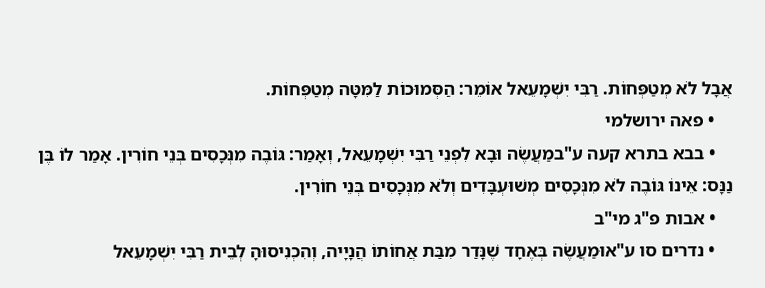אֲבָל לֹא מְטַפְּחוֹת. רַבִּי יִשְׁמָעֵאל אוֹמֵר: הַסְּמוּכוֹת לַמִּטָּה מְטַפְּחוֹת.
    • פאה ירושלמי
    • בבא בתרא קעה ע"במַעֲשֶׂה וּבָא לִפְנֵי רַבִּי יִשְׁמָעֵאל, וְאָמַר: גּוֹבֶה מִנְּכָסִים בְּנֵי חוֹרִין. אָמַר לוֹ בֶּן נַנָּס: אֵינוֹ גּוֹבֶה לֹא מִנְּכָסִים מְשׁוּעְבָּדִים וְלֹא מִנְּכָסִים בְּנֵי חוֹרִין.
    • אבות פ"ג מי"ב
    • נדרים סו ע"אוּמַעֲשֶׂה בְּאֶחָד שֶׁנָּדַר מִבַּת אֲחוֹתוֹ הֲנָיָיה, וְהִכְנִיסוּהָ לְבֵית רַבִּי יִשְׁמָעֵאל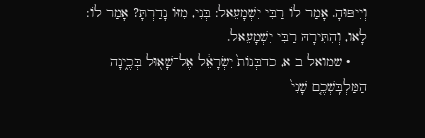וְיִיפּוּהָ. אָמַר לוֹ רַבִּי יִשְׁמָעֵאל: בְּנִי, מִזּוֹ נָדַרְתָּ? אָמַר לוֹ: לָאו, וְהִתִּירָהּ רַבִּי יִשְׁמָעֵאל.
    • שמואל ב א, כדבְּנוֹת֙ יִשְׂרָאֵ֔ל אֶל־שָׁא֖וּל בְּכֶ֑ינָה הַמַּלְבִּֽשְׁכֶ֤ם שָׁנִי֙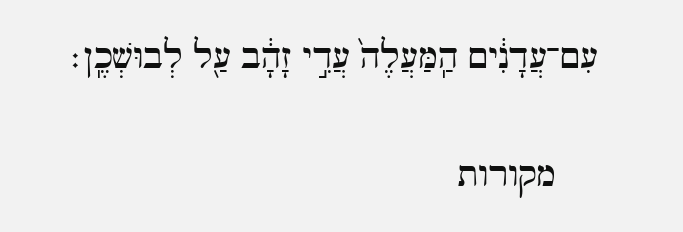עִם־עֲדָנִ֔ים הַֽמַּעֲלֶה֙ עֲדִ֣י זָהָ֔ב עַ֖ל לְבוּשְׁכֶֽן׃

    מקורות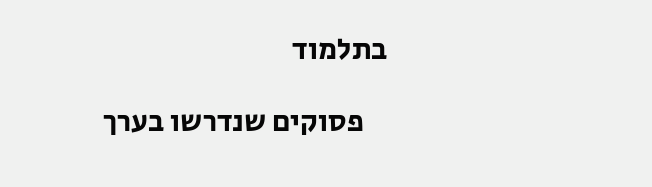בתלמוד

    פסוקים שנדרשו בערך